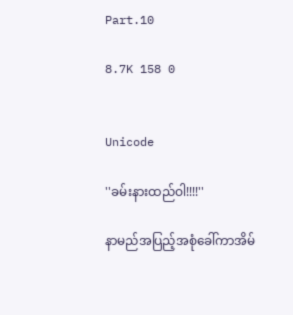Part.10

8.7K 158 0


Unicode

''ခမ်းနားထည်ဝါ!!!!''

နာမည်အပြည့်အစုံခေါ်ကာအိမ်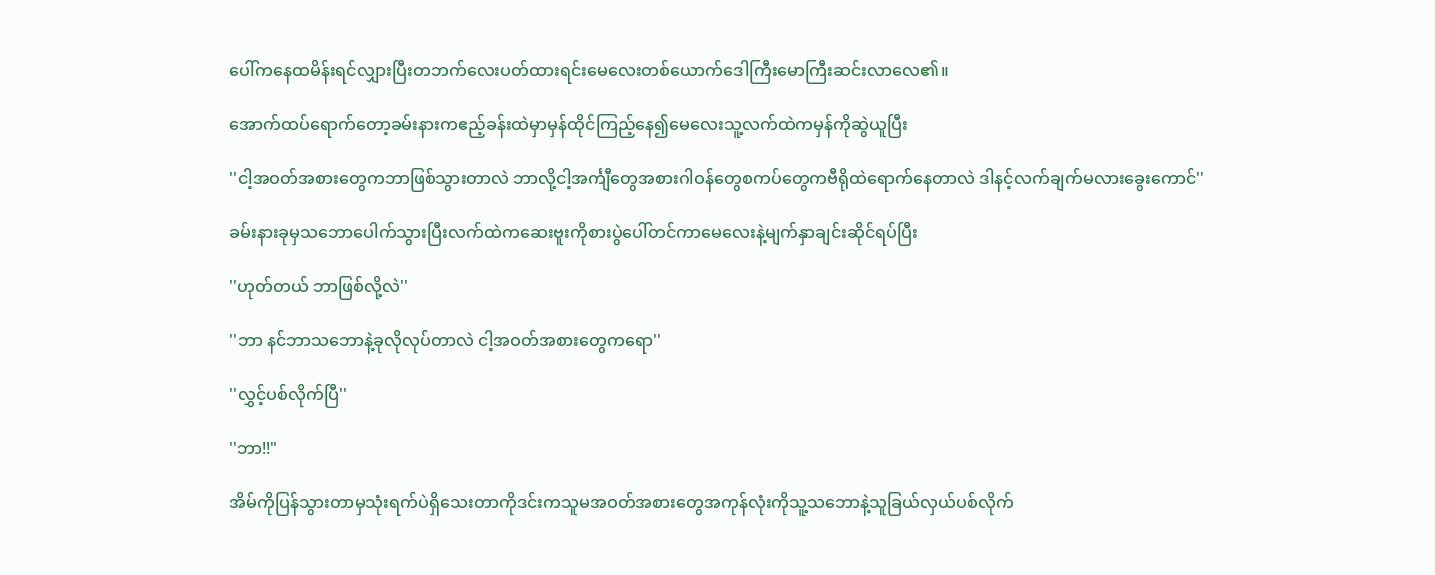ပေါ်ကနေထမိန်းရင်လျှားပြီးတဘက်လေးပတ်ထားရင်းမေလေးတစ်ယောက်ဒေါကြီးမောကြီးဆင်းလာလေ၏။

အောက်ထပ်ရောက်တော့ခမ်းနားကဧည့်ခန်းထဲမှာမှန်ထိုင်ကြည့်နေ၍မေလေးသူ့လက်ထဲကမှန်ကိုဆွဲယူပြီး

''ငါ့အဝတ်အစားတွေကဘာဖြစ်သွားတာလဲ ဘာလို့ငါ့အင်္ကျီတွေအစားဂါဝန်တွေစကပ်တွေကဗီရိုထဲရောက်နေတာလဲ ဒါနင့်လက်ချက်မလားခွေးကောင်''

ခမ်းနားခုမှသဘောပေါက်သွားပြီးလက်ထဲကဆေးဗူးကိုစားပွဲပေါ်တင်ကာမေလေးနဲ့မျက်နှာချင်းဆိုင်ရပ်ပြီး

''ဟုတ်တယ် ဘာဖြစ်လို့လဲ''

''ဘာ နင်ဘာသဘောနဲ့ခုလိုလုပ်တာလဲ ငါ့အဝတ်အစားတွေကရော''

''လွှင့်ပစ်လိုက်ပြီ''

''ဘာ!!"

အိမ်ကိုပြန်သွားတာမှသုံးရက်ပဲရှိသေးတာကိုဒင်းကသူမအဝတ်အစားတွေအကုန်လုံးကိုသူ့သဘောနဲ့သူခြယ်လှယ်ပစ်လိုက်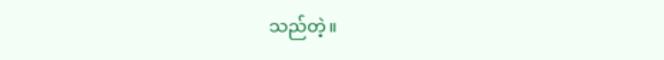သည်တဲ့။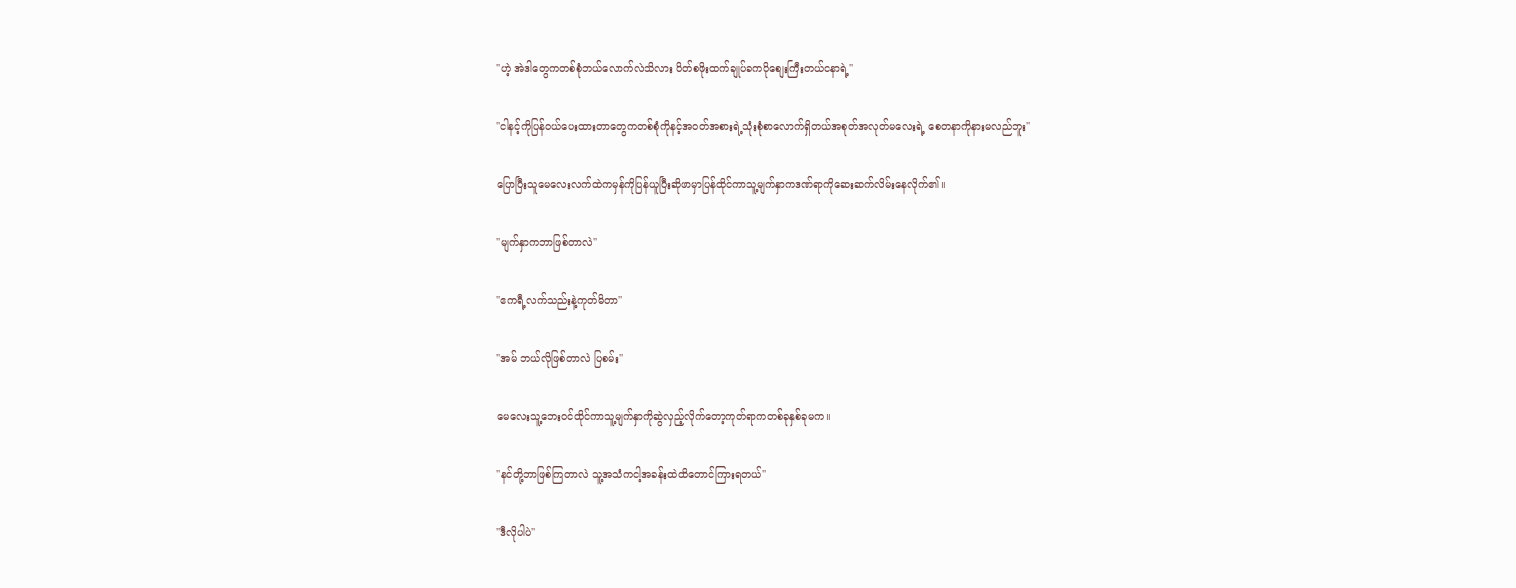''ဟဲ့ အဲဒါတွေကတစ်စုံဘယ်လောက်လဲသိလား ပိတ်စဖိုးထက်ချုပ်ခကပိုစျေးကြီးတယ်ငနာရဲ့''

''ငါနင့်ကိုပြန်ဝယ်ပေးထားတာတွေကတစ်စုံကိုနင့်အဝတ်အစားရဲ့သုံးစုံစာလောက်ရှိတယ်အစုတ်အလုတ်မလေးရဲ့ စေတနာကိုနားမလည်ဘူး''

ပြောပြီးသူမေလေးလက်ထဲကမှန်ကိုပြန်ယူပြီးဆိုဖာမှာပြန်ထိုင်ကာသူ့မျက်နှာကဒဏ်ရာကိုဆေးဆက်လိမ်းနေလိုက်၏။

''မျက်နှာကဘာဖြစ်တာလဲ''

''ဧကရီ့လက်သည်းနဲ့ကုတ်မိတာ''

''အမ် ဘယ်လိုဖြစ်တာလဲ ပြစမ်း''

မေလေးသူ့ဘေးဝင်ထိုင်ကာသူ့မျက်နှာကိုဆွဲလှည့်လိုက်တော့ကုတ်ရာကတစ်ခုနှစ်ခုမက။

''နင်တို့ဘာဖြစ်ကြတာလဲ သူ့အသံကငါ့အခန်းထဲထိတောင်ကြားရတယ်''

''ဒီလိုပါပဲ''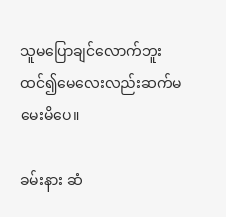သူမပြောချင်လောက်ဘူးထင်၍မေလေးလည်းဆက်မမေးမိပေ။

ခမ်းနား ဆံ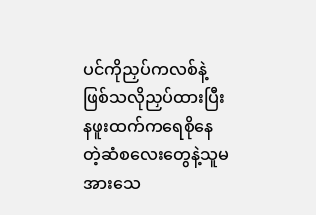ပင်ကိုညှပ်ကလစ်နဲ့ဖြစ်သလိုညှပ်ထားပြီးနဖူးထက်ကရေစိုနေတဲ့ဆံစလေးတွေနဲ့သူမအားသေ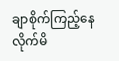ချာစိုက်ကြည့်နေလိုက်မိ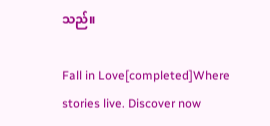သည်။

Fall in Love[completed]Where stories live. Discover now